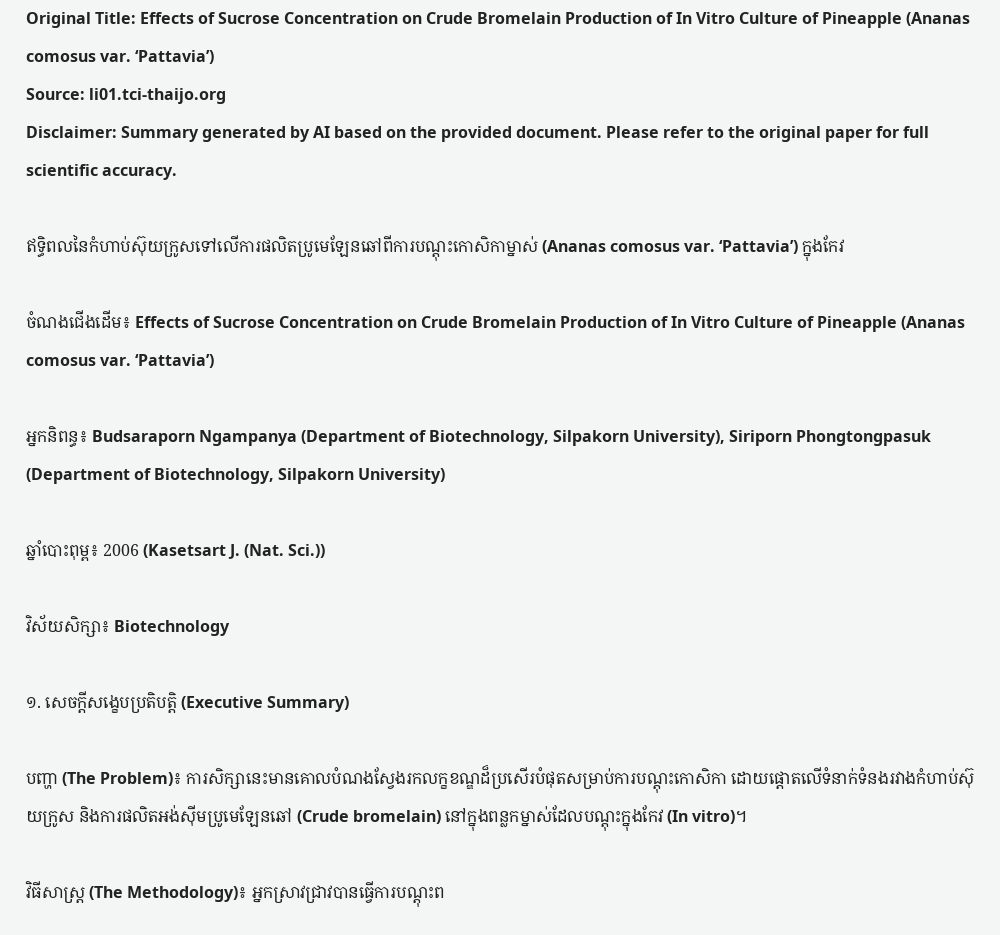Original Title: Effects of Sucrose Concentration on Crude Bromelain Production of In Vitro Culture of Pineapple (Ananas comosus var. ‘Pattavia’)
Source: li01.tci-thaijo.org
Disclaimer: Summary generated by AI based on the provided document. Please refer to the original paper for full scientific accuracy.

ឥទ្ធិពលនៃកំហាប់ស៊ុយក្រូសទៅលើការផលិតប្រូមេឡែនឆៅពីការបណ្តុះកោសិកាម្នាស់ (Ananas comosus var. ‘Pattavia’) ក្នុងកែវ

ចំណងជើងដើម៖ Effects of Sucrose Concentration on Crude Bromelain Production of In Vitro Culture of Pineapple (Ananas comosus var. ‘Pattavia’)

អ្នកនិពន្ធ៖ Budsaraporn Ngampanya (Department of Biotechnology, Silpakorn University), Siriporn Phongtongpasuk (Department of Biotechnology, Silpakorn University)

ឆ្នាំបោះពុម្ព៖ 2006 (Kasetsart J. (Nat. Sci.))

វិស័យសិក្សា៖ Biotechnology

១. សេចក្តីសង្ខេបប្រតិបត្តិ (Executive Summary)

បញ្ហា (The Problem)៖ ការសិក្សានេះមានគោលបំណងស្វែងរកលក្ខខណ្ឌដ៏ប្រសើរបំផុតសម្រាប់ការបណ្តុះកោសិកា ដោយផ្តោតលើទំនាក់ទំនងរវាងកំហាប់ស៊ុយក្រូស និងការផលិតអង់ស៊ីមប្រូមេឡែនឆៅ (Crude bromelain) នៅក្នុងពន្លកម្នាស់ដែលបណ្តុះក្នុងកែវ (In vitro)។

វិធីសាស្ត្រ (The Methodology)៖ អ្នកស្រាវជ្រាវបានធ្វើការបណ្តុះព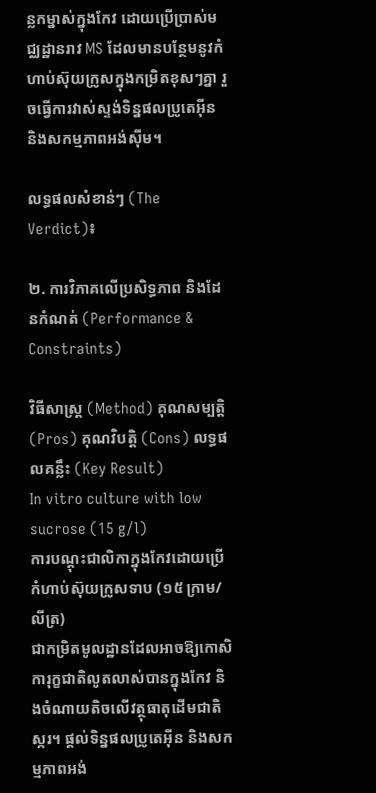ន្លកម្នាស់ក្នុងកែវ ដោយប្រើប្រាស់មជ្ឈដ្ឋានរាវ MS ដែលមានបន្ថែមនូវកំហាប់ស៊ុយក្រូសក្នុងកម្រិតខុសៗគ្នា រួចធ្វើការវាស់ស្ទង់ទិន្នផលប្រូតេអ៊ីន និងសកម្មភាពអង់ស៊ីម។

លទ្ធផលសំខាន់ៗ (The Verdict)៖

២. ការវិភាគលើប្រសិទ្ធភាព និងដែនកំណត់ (Performance & Constraints)

វិធីសាស្ត្រ (Method) គុណសម្បត្តិ (Pros) គុណវិបត្តិ (Cons) លទ្ធផលគន្លឹះ (Key Result)
In vitro culture with low sucrose (15 g/l)
ការបណ្តុះជាលិកាក្នុងកែវដោយប្រើកំហាប់ស៊ុយក្រូសទាប (១៥ ក្រាម/លីត្រ)
ជាកម្រិតមូលដ្ឋានដែលអាចឱ្យកោសិការុក្ខជាតិលូតលាស់បានក្នុងកែវ និងចំណាយតិចលើវត្ថុធាតុដើមជាតិស្ករ។ ផ្តល់ទិន្នផលប្រូតេអ៊ីន និងសកម្មភាពអង់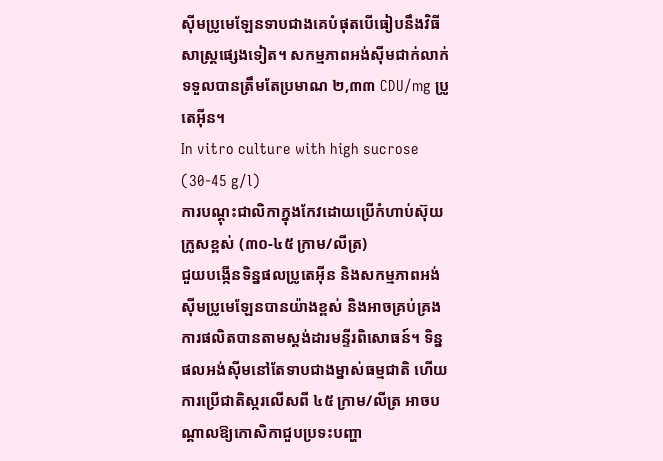ស៊ីមប្រូមេឡែនទាបជាងគេបំផុតបើធៀបនឹងវិធីសាស្ត្រផ្សេងទៀត។ សកម្មភាពអង់ស៊ីមជាក់លាក់ទទួលបានត្រឹមតែប្រមាណ ២,៣៣ CDU/mg ប្រូតេអ៊ីន។
In vitro culture with high sucrose (30-45 g/l)
ការបណ្តុះជាលិកាក្នុងកែវដោយប្រើកំហាប់ស៊ុយក្រូសខ្ពស់ (៣០-៤៥ ក្រាម/លីត្រ)
ជួយបង្កើនទិន្នផលប្រូតេអ៊ីន និងសកម្មភាពអង់ស៊ីមប្រូមេឡែនបានយ៉ាងខ្ពស់ និងអាចគ្រប់គ្រងការផលិតបានតាមស្តង់ដារមន្ទីរពិសោធន៍។ ទិន្នផលអង់ស៊ីមនៅតែទាបជាងម្នាស់ធម្មជាតិ ហើយការប្រើជាតិស្ករលើសពី ៤៥ ក្រាម/លីត្រ អាចបណ្តាលឱ្យកោសិកាជួបប្រទះបញ្ហា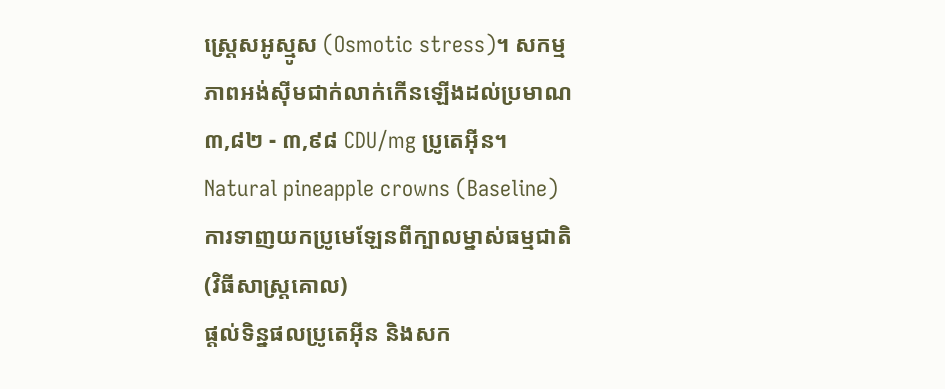ស្ត្រេសអូស្មូស (Osmotic stress)។ សកម្មភាពអង់ស៊ីមជាក់លាក់កើនឡើងដល់ប្រមាណ ៣,៨២ - ៣,៩៨ CDU/mg ប្រូតេអ៊ីន។
Natural pineapple crowns (Baseline)
ការទាញយកប្រូមេឡែនពីក្បាលម្នាស់ធម្មជាតិ (វិធីសាស្ត្រគោល)
ផ្តល់ទិន្នផលប្រូតេអ៊ីន និងសក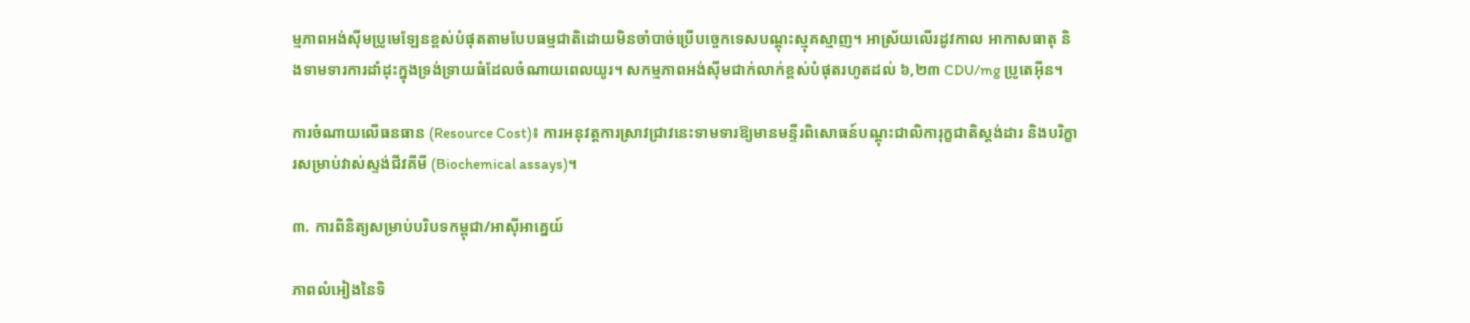ម្មភាពអង់ស៊ីមប្រូមេឡែនខ្ពស់បំផុតតាមបែបធម្មជាតិដោយមិនចាំបាច់ប្រើបច្ចេកទេសបណ្តុះស្មុគស្មាញ។ អាស្រ័យលើរដូវកាល អាកាសធាតុ និងទាមទារការដាំដុះក្នុងទ្រង់ទ្រាយធំដែលចំណាយពេលយូរ។ សកម្មភាពអង់ស៊ីមជាក់លាក់ខ្ពស់បំផុតរហូតដល់ ៦,២៣ CDU/mg ប្រូតេអ៊ីន។

ការចំណាយលើធនធាន (Resource Cost)៖ ការអនុវត្តការស្រាវជ្រាវនេះទាមទារឱ្យមានមន្ទីរពិសោធន៍បណ្តុះជាលិការុក្ខជាតិស្តង់ដារ និងបរិក្ខារសម្រាប់វាស់ស្ទង់ជីវគីមី (Biochemical assays)។

៣. ការពិនិត្យសម្រាប់បរិបទកម្ពុជា/អាស៊ីអាគ្នេយ៍

ភាពលំអៀងនៃទិ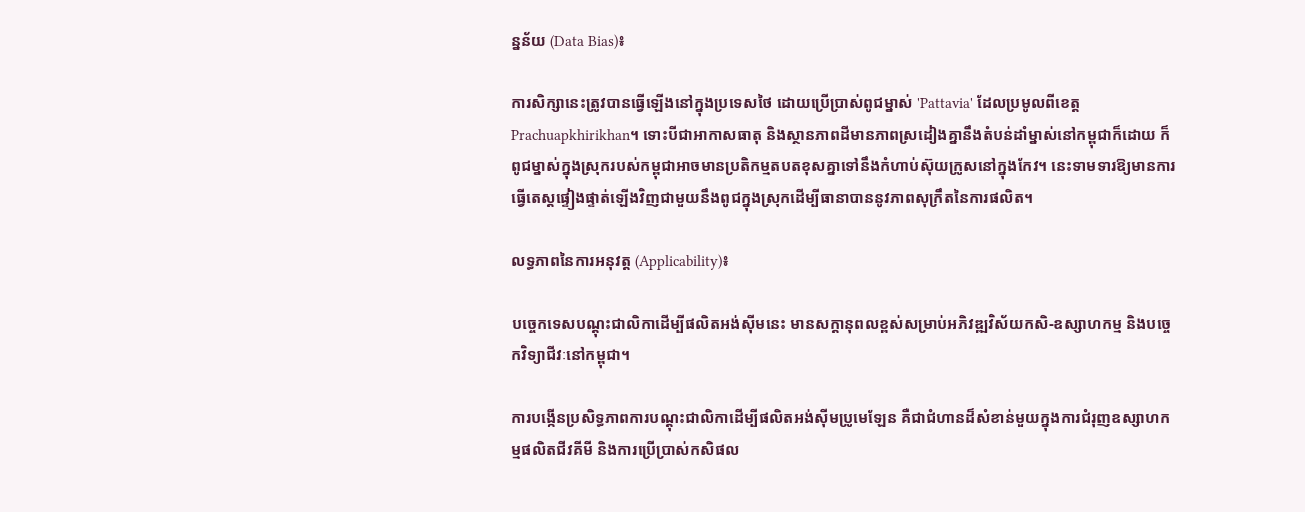ន្នន័យ (Data Bias)៖

ការសិក្សានេះត្រូវបានធ្វើឡើងនៅក្នុងប្រទេសថៃ ដោយប្រើប្រាស់ពូជម្នាស់ 'Pattavia' ដែលប្រមូលពីខេត្ត Prachuapkhirikhan។ ទោះបីជាអាកាសធាតុ និងស្ថានភាពដីមានភាពស្រដៀងគ្នានឹងតំបន់ដាំម្នាស់នៅកម្ពុជាក៏ដោយ ក៏ពូជម្នាស់ក្នុងស្រុករបស់កម្ពុជាអាចមានប្រតិកម្មតបតខុសគ្នាទៅនឹងកំហាប់ស៊ុយក្រូសនៅក្នុងកែវ។ នេះទាមទារឱ្យមានការធ្វើតេស្តផ្ទៀងផ្ទាត់ឡើងវិញជាមួយនឹងពូជក្នុងស្រុកដើម្បីធានាបាននូវភាពសុក្រឹតនៃការផលិត។

លទ្ធភាពនៃការអនុវត្ត (Applicability)៖

បច្ចេកទេសបណ្តុះជាលិកាដើម្បីផលិតអង់ស៊ីមនេះ មានសក្តានុពលខ្ពស់សម្រាប់អភិវឌ្ឍវិស័យកសិ-ឧស្សាហកម្ម និងបច្ចេកវិទ្យាជីវៈនៅកម្ពុជា។

ការបង្កើនប្រសិទ្ធភាពការបណ្តុះជាលិកាដើម្បីផលិតអង់ស៊ីមប្រូមេឡែន គឺជាជំហានដ៏សំខាន់មួយក្នុងការជំរុញឧស្សាហកម្មផលិតជីវគីមី និងការប្រើប្រាស់កសិផល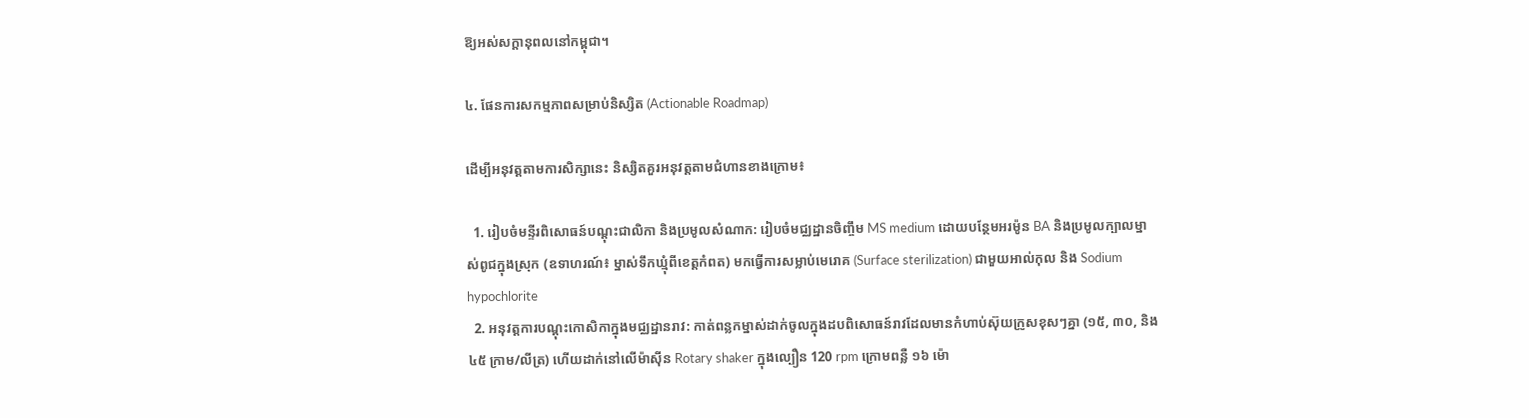ឱ្យអស់សក្តានុពលនៅកម្ពុជា។

៤. ផែនការសកម្មភាពសម្រាប់និស្សិត (Actionable Roadmap)

ដើម្បីអនុវត្តតាមការសិក្សានេះ និស្សិតគួរអនុវត្តតាមជំហានខាងក្រោម៖

  1. រៀបចំមន្ទីរពិសោធន៍បណ្តុះជាលិកា និងប្រមូលសំណាក: រៀបចំមជ្ឈដ្ឋានចិញ្ចឹម MS medium ដោយបន្ថែមអរម៉ូន BA និងប្រមូលក្បាលម្នាស់ពូជក្នុងស្រុក (ឧទាហរណ៍៖ ម្នាស់ទឹកឃ្មុំពីខេត្តកំពត) មកធ្វើការសម្លាប់មេរោគ (Surface sterilization) ជាមួយអាល់កុល និង Sodium hypochlorite
  2. អនុវត្តការបណ្តុះកោសិកាក្នុងមជ្ឈដ្ឋានរាវ: កាត់ពន្លកម្នាស់ដាក់ចូលក្នុងដបពិសោធន៍រាវដែលមានកំហាប់ស៊ុយក្រូសខុសៗគ្នា (១៥, ៣០, និង ៤៥ ក្រាម/លីត្រ) ហើយដាក់នៅលើម៉ាស៊ីន Rotary shaker ក្នុងល្បឿន 120 rpm ក្រោមពន្លឺ ១៦ ម៉ោ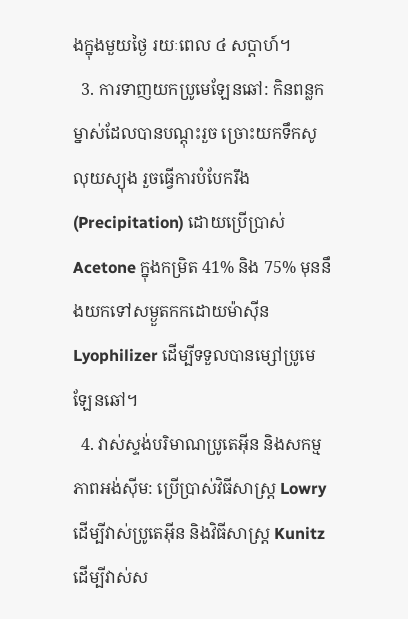ងក្នុងមួយថ្ងៃ រយៈពេល ៤ សប្តាហ៍។
  3. ការទាញយកប្រូមេឡែនឆៅ: កិនពន្លកម្នាស់ដែលបានបណ្តុះរួច ច្រោះយកទឹកសូលុយស្យុង រួចធ្វើការបំបែករឹង (Precipitation) ដោយប្រើប្រាស់ Acetone ក្នុងកម្រិត 41% និង 75% មុននឹងយកទៅសម្ងួតកកដោយម៉ាស៊ីន Lyophilizer ដើម្បីទទួលបានម្សៅប្រូមេឡែនឆៅ។
  4. វាស់ស្ទង់បរិមាណប្រូតេអ៊ីន និងសកម្មភាពអង់ស៊ីម: ប្រើប្រាស់វិធីសាស្ត្រ Lowry ដើម្បីវាស់ប្រូតេអ៊ីន និងវិធីសាស្ត្រ Kunitz ដើម្បីវាស់ស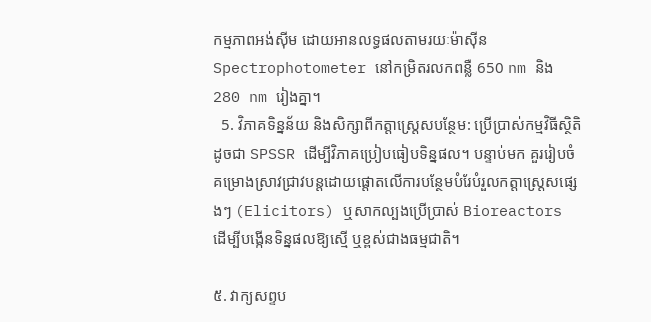កម្មភាពអង់ស៊ីម ដោយអានលទ្ធផលតាមរយៈម៉ាស៊ីន Spectrophotometer នៅកម្រិតរលកពន្លឺ 650 nm និង 280 nm រៀងគ្នា។
  5. វិភាគទិន្នន័យ និងសិក្សាពីកត្តាស្ត្រេសបន្ថែម: ប្រើប្រាស់កម្មវិធីស្ថិតិដូចជា SPSSR ដើម្បីវិភាគប្រៀបធៀបទិន្នផល។ បន្ទាប់មក គួររៀបចំគម្រោងស្រាវជ្រាវបន្តដោយផ្តោតលើការបន្ថែមបំរែបំរួលកត្តាស្ត្រេសផ្សេងៗ (Elicitors) ឬសាកល្បងប្រើប្រាស់ Bioreactors ដើម្បីបង្កើនទិន្នផលឱ្យស្មើ ឬខ្ពស់ជាងធម្មជាតិ។

៥. វាក្យសព្ទប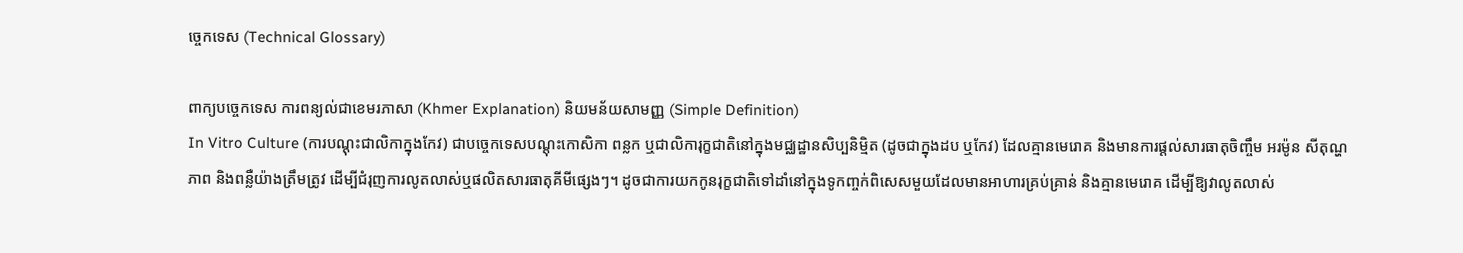ច្ចេកទេស (Technical Glossary)

ពាក្យបច្ចេកទេស ការពន្យល់ជាខេមរភាសា (Khmer Explanation) និយមន័យសាមញ្ញ (Simple Definition)
In Vitro Culture (ការបណ្តុះជាលិកាក្នុងកែវ) ជាបច្ចេកទេសបណ្តុះកោសិកា ពន្លក ឬជាលិការុក្ខជាតិនៅក្នុងមជ្ឈដ្ឋានសិប្បនិម្មិត (ដូចជាក្នុងដប ឬកែវ) ដែលគ្មានមេរោគ និងមានការផ្តល់សារធាតុចិញ្ចឹម អរម៉ូន សីតុណ្ហភាព និងពន្លឺយ៉ាងត្រឹមត្រូវ ដើម្បីជំរុញការលូតលាស់ឬផលិតសារធាតុគីមីផ្សេងៗ។ ដូចជាការយកកូនរុក្ខជាតិទៅដាំនៅក្នុងទូកញ្ចក់ពិសេសមួយដែលមានអាហារគ្រប់គ្រាន់ និងគ្មានមេរោគ ដើម្បីឱ្យវាលូតលាស់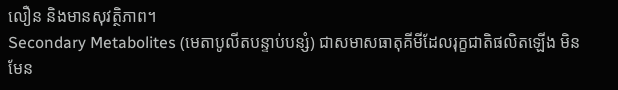លឿន និងមានសុវត្ថិភាព។
Secondary Metabolites (មេតាបូលីតបន្ទាប់បន្សំ) ជាសមាសធាតុគីមីដែលរុក្ខជាតិផលិតឡើង មិនមែន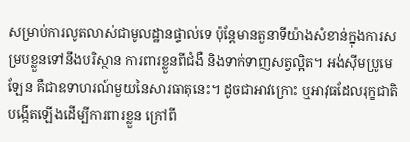សម្រាប់ការលូតលាស់ជាមូលដ្ឋានផ្ទាល់ទេ ប៉ុន្តែមានតួនាទីយ៉ាងសំខាន់ក្នុងការសម្របខ្លួនទៅនឹងបរិស្ថាន ការពារខ្លួនពីជំងឺ និងទាក់ទាញសត្វល្អិត។ អង់ស៊ីមប្រូមេឡែន គឺជាឧទាហរណ៍មួយនៃសារធាតុនេះ។ ដូចជាអាវក្រោះ ឬអាវុធដែលរុក្ខជាតិបង្កើតឡើងដើម្បីការពារខ្លួន ក្រៅពី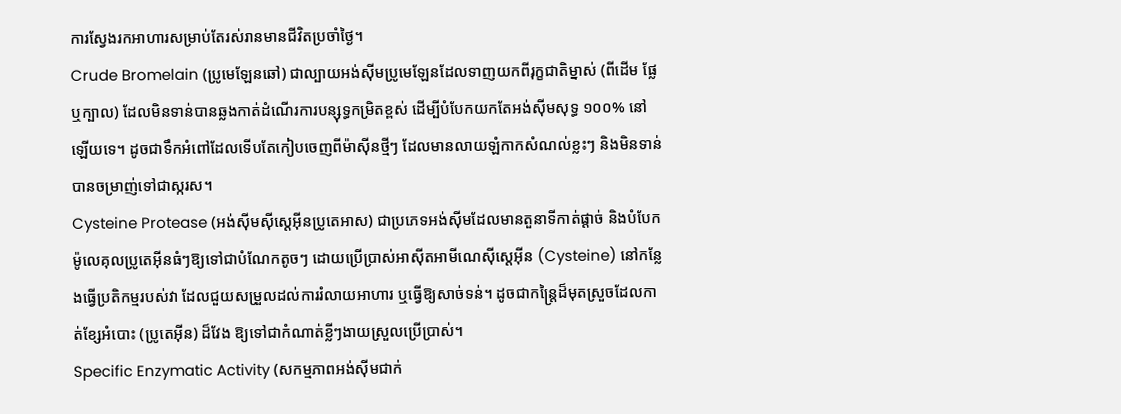ការស្វែងរកអាហារសម្រាប់តែរស់រានមានជីវិតប្រចាំថ្ងៃ។
Crude Bromelain (ប្រូមេឡែនឆៅ) ជាល្បាយអង់ស៊ីមប្រូមេឡែនដែលទាញយកពីរុក្ខជាតិម្នាស់ (ពីដើម ផ្លែ ឬក្បាល) ដែលមិនទាន់បានឆ្លងកាត់ដំណើរការបន្សុទ្ធកម្រិតខ្ពស់ ដើម្បីបំបែកយកតែអង់ស៊ីមសុទ្ធ ១០០% នៅឡើយទេ។ ដូចជាទឹកអំពៅដែលទើបតែកៀបចេញពីម៉ាស៊ីនថ្មីៗ ដែលមានលាយឡំកាកសំណល់ខ្លះៗ និងមិនទាន់បានចម្រាញ់ទៅជាស្ករស។
Cysteine Protease (អង់ស៊ីមស៊ីស្តេអ៊ីនប្រូតេអាស) ជាប្រភេទអង់ស៊ីមដែលមានតួនាទីកាត់ផ្តាច់ និងបំបែកម៉ូលេគុលប្រូតេអ៊ីនធំៗឱ្យទៅជាបំណែកតូចៗ ដោយប្រើប្រាស់អាស៊ីតអាមីណេស៊ីស្តេអ៊ីន (Cysteine) នៅកន្លែងធ្វើប្រតិកម្មរបស់វា ដែលជួយសម្រួលដល់ការរំលាយអាហារ ឬធ្វើឱ្យសាច់ទន់។ ដូចជាកន្ត្រៃដ៏មុតស្រួចដែលកាត់ខ្សែអំបោះ (ប្រូតេអ៊ីន) ដ៏វែង ឱ្យទៅជាកំណាត់ខ្លីៗងាយស្រួលប្រើប្រាស់។
Specific Enzymatic Activity (សកម្មភាពអង់ស៊ីមជាក់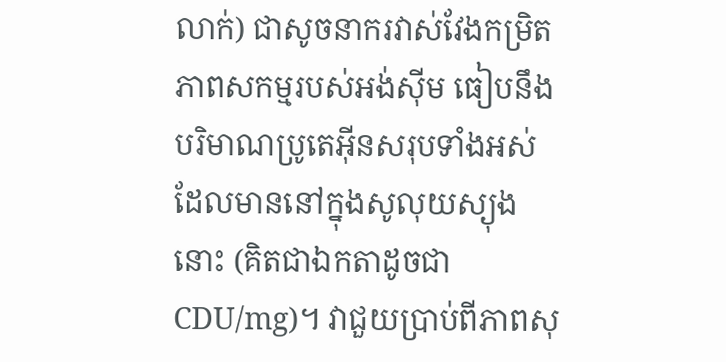លាក់) ជាសូចនាករវាស់វែងកម្រិតភាពសកម្មរបស់អង់ស៊ីម ធៀបនឹងបរិមាណប្រូតេអ៊ីនសរុបទាំងអស់ដែលមាននៅក្នុងសូលុយស្យុងនោះ (គិតជាឯកតាដូចជា CDU/mg)។ វាជួយប្រាប់ពីភាពសុ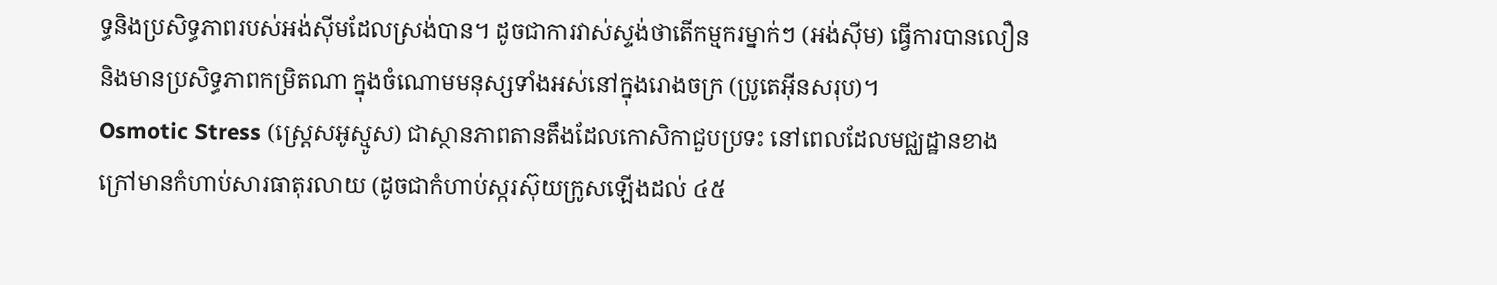ទ្ធនិងប្រសិទ្ធភាពរបស់អង់ស៊ីមដែលស្រង់បាន។ ដូចជាការវាស់ស្ទង់ថាតើកម្មករម្នាក់ៗ (អង់ស៊ីម) ធ្វើការបានលឿន និងមានប្រសិទ្ធភាពកម្រិតណា ក្នុងចំណោមមនុស្សទាំងអស់នៅក្នុងរោងចក្រ (ប្រូតេអ៊ីនសរុប)។
Osmotic Stress (ស្ត្រេសអូស្មូស) ជាស្ថានភាពតានតឹងដែលកោសិកាជួបប្រទះ នៅពេលដែលមជ្ឈដ្ឋានខាងក្រៅមានកំហាប់សារធាតុរលាយ (ដូចជាកំហាប់ស្ករស៊ុយក្រូសឡើងដល់ ៤៥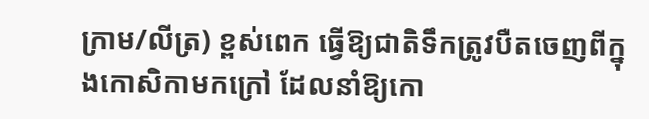ក្រាម/លីត្រ) ខ្ពស់ពេក ធ្វើឱ្យជាតិទឹកត្រូវបឺតចេញពីក្នុងកោសិកាមកក្រៅ ដែលនាំឱ្យកោ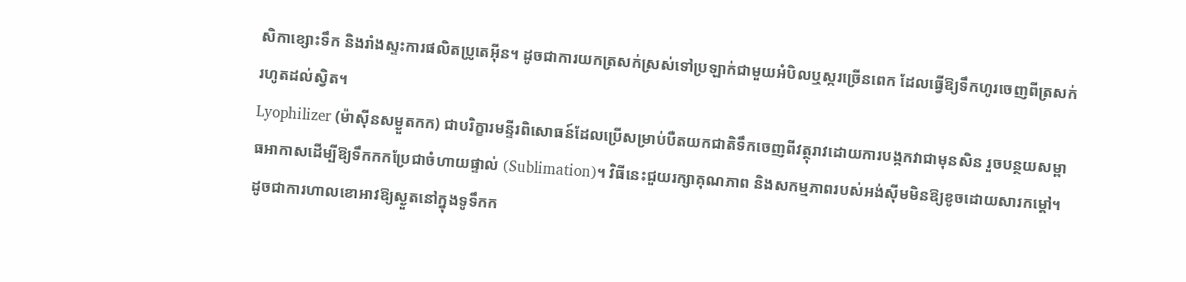សិកាខ្សោះទឹក និងរាំងស្ទះការផលិតប្រូតេអ៊ីន។ ដូចជាការយកត្រសក់ស្រស់ទៅប្រឡាក់ជាមួយអំបិលឬស្ករច្រើនពេក ដែលធ្វើឱ្យទឹកហូរចេញពីត្រសក់រហូតដល់ស្វិត។
Lyophilizer (ម៉ាស៊ីនសម្ងួតកក) ជាបរិក្ខារមន្ទីរពិសោធន៍ដែលប្រើសម្រាប់បឺតយកជាតិទឹកចេញពីវត្ថុរាវដោយការបង្កកវាជាមុនសិន រួចបន្ថយសម្ពាធអាកាសដើម្បីឱ្យទឹកកកប្រែជាចំហាយផ្ទាល់ (Sublimation)។ វិធីនេះជួយរក្សាគុណភាព និងសកម្មភាពរបស់អង់ស៊ីមមិនឱ្យខូចដោយសារកម្តៅ។ ដូចជាការហាលខោអាវឱ្យស្ងួតនៅក្នុងទូទឹកក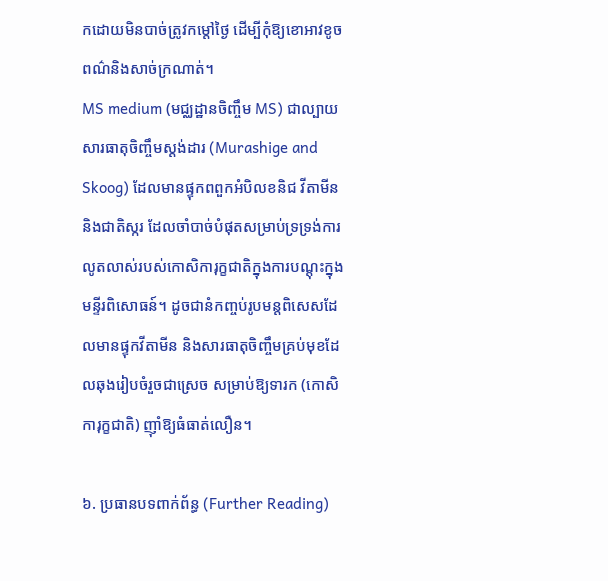កដោយមិនបាច់ត្រូវកម្តៅថ្ងៃ ដើម្បីកុំឱ្យខោអាវខូចពណ៌និងសាច់ក្រណាត់។
MS medium (មជ្ឈដ្ឋានចិញ្ចឹម MS) ជាល្បាយសារធាតុចិញ្ចឹមស្តង់ដារ (Murashige and Skoog) ដែលមានផ្ទុកពពួកអំបិលខនិជ វីតាមីន និងជាតិស្ករ ដែលចាំបាច់បំផុតសម្រាប់ទ្រទ្រង់ការលូតលាស់របស់កោសិការុក្ខជាតិក្នុងការបណ្តុះក្នុងមន្ទីរពិសោធន៍។ ដូចជានំកញ្ចប់រូបមន្តពិសេសដែលមានផ្ទុកវីតាមីន និងសារធាតុចិញ្ចឹមគ្រប់មុខដែលឆុងរៀបចំរួចជាស្រេច សម្រាប់ឱ្យទារក (កោសិការុក្ខជាតិ) ញ៉ាំឱ្យធំធាត់លឿន។

៦. ប្រធានបទពាក់ព័ន្ធ (Further Reading)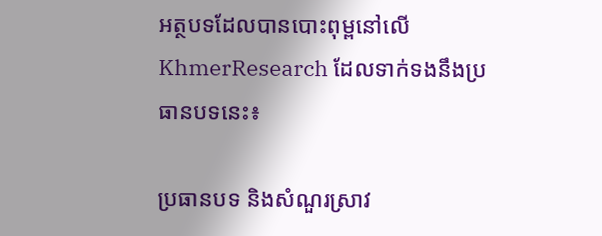អត្ថបទដែលបានបោះពុម្ពនៅលើ KhmerResearch ដែលទាក់ទងនឹងប្រធានបទនេះ៖

ប្រធានបទ និងសំណួរស្រាវ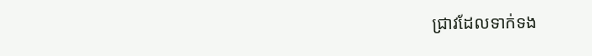ជ្រាវដែលទាក់ទង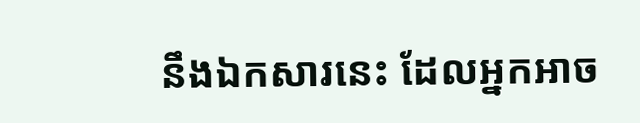នឹងឯកសារនេះ ដែលអ្នកអាច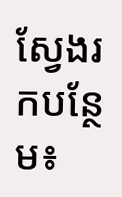ស្វែងរកបន្ថែម៖